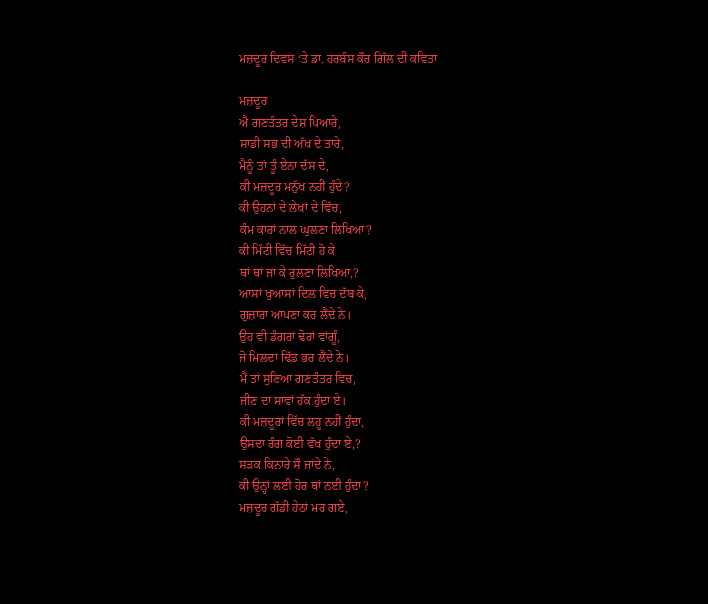ਮਜ਼ਦੂਰ ਦਿਵਸ ‘ਤੇ ਡਾ. ਹਰਬੰਸ ਕੌਰ ਗਿੱਲ ਦੀ ਕਵਿਤਾ

ਮਜ਼ਦੂਰ
ਐ ਗਣਤੰਤਰ ਦੇਸ਼ ਪਿਆਰੇ,
ਸਾਡੀ ਸਭ ਦੀ ਅੱਖ ਦੇ ਤਾਰੇ,
ਮੈਨੂੰ ਤਾਂ ਤੂੰ ਏਨਾ ਦੱਸ ਦੇ,
ਕੀ ਮਜ਼ਦੂਰ ਮਨੁੱਖ ਨਹੀਂ ਹੁੰਦੇ?
ਕੀ ਉਹਨਾਂ ਦੇ ਲੇਖਾਂ ਦੇ ਵਿੱਚ,
ਕੰਮ ਕਾਰਾਂ ਨਾਲ ਘੁਲਣਾ ਲਿਖਿਆ?
ਕੀ ਮਿੱਟੀ ਵਿੱਚ ਮਿੱਟੀ ਹੋ ਕੇ
ਥਾਂ ਥਾਂ ਜਾ ਕੇ ਰੁਲਣਾ ਲਿਖਿਆ,?
ਆਸਾਂ ਖੁਆਸਾਂ ਦਿਲ ਵਿਚ ਦੱਬ ਕੇ,
ਗੁਜ਼ਾਰਾ ਆਪਣਾ ਕਰ ਲੈਂਦੇ ਨੇ।
ਉਹ ਵੀ ਡੰਗਰਾਂ ਢੋਰਾਂ ਵਾਂਗੂੰ,
ਜੋ ਮਿਲਦਾ ਢਿੱਡ ਭਰ ਲੈਂਦੇ ਨੇ।
ਮੈਂ ਤਾਂ ਸੁਣਿਆ ਗਣਤੰਤਰ ਵਿਚ,
ਜੀਣ ਦਾ ਸਾਵਾਂ ਹੱਕ ਹੁੰਦਾ ਏ।
ਕੀ ਮਜ਼ਦੂਰਾਂ ਵਿੱਚ ਲਹੂ ਨਹੀਂ ਹੁੰਦਾ,
ਉਸਦਾ ਰੰਗ ਕੋਈ ਵੱਖ ਹੁੰਦਾ ਏ,?
ਸੜਕ ਕਿਨਾਰੇ ਸੌ ਜਾਂਦੇ ਨੇ,
ਕੀ ਉਨ੍ਹਾਂ ਲਈ ਹੋਰ ਥਾਂ ਨਈ ਹੁੰਦਾ?
ਮਜ਼ਦੂਰ ਗੱਡੀ ਹੇਠਾਂ ਮਰ ਗਏ,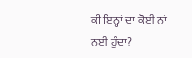ਕੀ ਇਨ੍ਹਾਂ ਦਾ ਕੋਈ ਨਾਂ ਨਈ ਹੁੰਦਾ?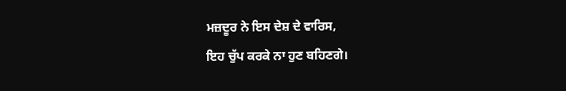ਮਜ਼ਦੂਰ ਨੇ ਇਸ ਦੇਸ਼ ਦੇ ਵਾਰਿਸ,
ਇਹ ਚੁੱਪ ਕਰਕੇ ਨਾ ਹੁਣ ਬਹਿਣਗੇ।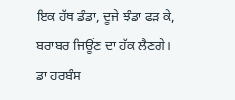ਇਕ ਹੱਥ ਡੰਡਾ, ਦੂਜੇ ਝੰਡਾ ਫੜ ਕੇ,
ਬਰਾਬਰ ਜਿਊਂਣ ਦਾ ਹੱਕ ਲੈਣਗੇ।
ਡਾ ਹਰਬੰਸ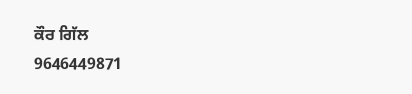ਕੌਰ ਗਿੱਲ
9646449871